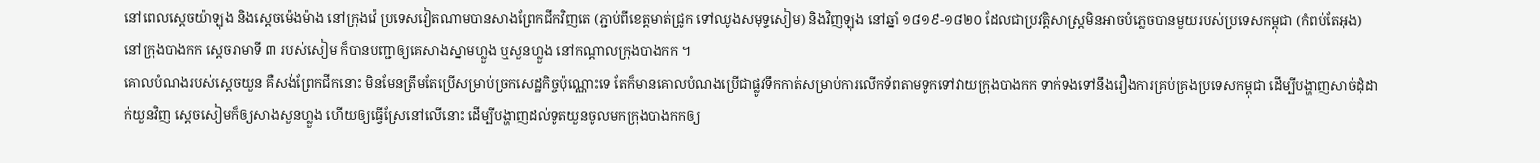នៅពេលស្តេចយ៉ាឡុង និងស្តេចម៉េងម៉ាង នៅក្រុងវ៉េ ប្រទេសវៀតណាមបានសាងព្រែកជីកវិញតេ (ភ្ជាប់ពីខេត្តមាត់ជ្រូក ទៅឈូងសមុទ្ទសៀម) និងវិញឡុង នៅឆ្នាំ ១៨១៩-១៨២០ ដែលជាប្រវត្តិសាស្ត្រមិនអាចបំភ្លេចបានមួយរបស់ប្រទេសកម្ពុជា (កំពប់តែអុង) នៅក្រុងបាងកក ស្តេចរាមាទី ៣ របស់សៀម ក៏បានបញ្ជាឲ្យគេសាងស្នាមហ្លួង ឬសួនហ្លួង នៅកណ្តាលក្រុងបាងកក ។
គោលបំណងរបស់ស្តេចយួន គឺសង់ព្រែកជីកនោះ មិនមែនត្រឹមតែប្រើសម្រាប់ច្រកសេដ្ឋកិច្ចប៉ុណ្ណោះទេ តែក៏មានគោលបំណងប្រើជាផ្លូវទឹកកាត់សម្រាប់ការលើកទ័ពតាមទូកទៅវាយក្រុងបាងកក ទាក់ទងទៅនឹងរឿងការគ្រប់គ្រងប្រទេសកម្ពុជា ដើម្បីបង្ហាញសាច់ដុំដាក់យួនវិញ ស្តេចសៀមក៏ឲ្យសាងសួនហ្លួង ហើយឲ្យធ្វើស្រែនៅលើនោះ ដើម្បីបង្ហាញដល់ទូតយួនចូលមកក្រុងបាងកកឲ្យ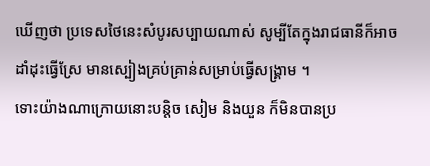ឃើញថា ប្រទេសថៃនេះសំបូរសប្បាយណាស់ សូម្បីតែក្នុងរាជធានីក៏អាចដាំដុះធ្វើស្រែ មានស្បៀងគ្រប់គ្រាន់សម្រាប់ធ្វើសង្គ្រាម ។
ទោះយ៉ាងណាក្រោយនោះបន្តិច សៀម និងយួន ក៏មិនបានប្រ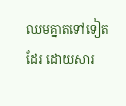ឈមគ្នាតទៅទៀតដែរ ដោយសារ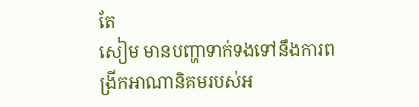តែ
សៀម មានបញ្ហាទាក់ទងទៅនឹងការពង្រីកអាណានិគមរបស់អ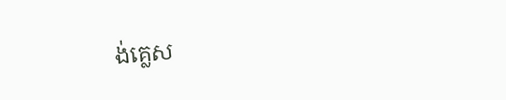ង់គ្លេស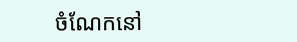ចំណែកនៅ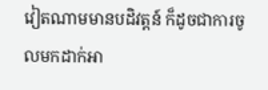វៀតណាមមានបដិវត្តន៍ ក៏ដូចជាការចូលមកដាក់អា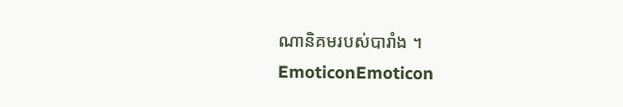ណានិគមរបស់បារាំង ។
EmoticonEmoticon